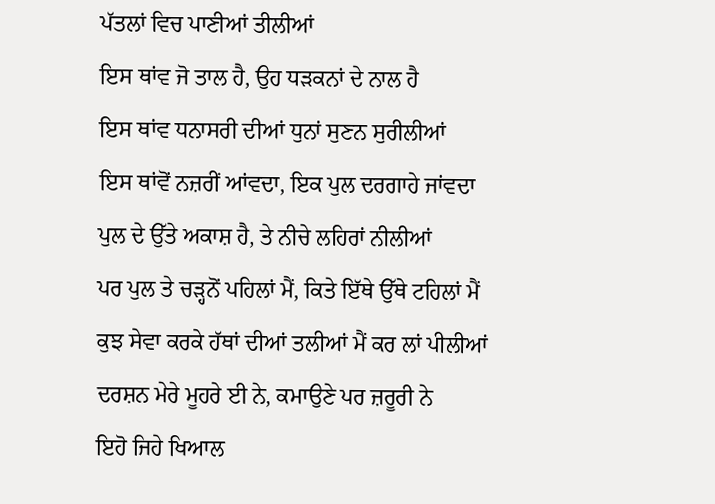ਪੱਤਲਾਂ ਵਿਚ ਪਾਣੀਆਂ ਤੀਲੀਆਂ
ਇਸ ਥਾਂਵ ਜੋ ਤਾਲ ਹੈ, ਉਹ ਧੜਕਨਾਂ ਦੇ ਨਾਲ ਹੈ
ਇਸ ਥਾਂਵ ਧਨਾਸਰੀ ਦੀਆਂ ਧੁਨਾਂ ਸੁਣਨ ਸੁਰੀਲੀਆਂ
ਇਸ ਥਾਂਵੋਂ ਨਜ਼ਰੀਂ ਆਂਵਦਾ, ਇਕ ਪੁਲ ਦਰਗਾਹੇ ਜਾਂਵਦਾ
ਪੁਲ ਦੇ ਉੱਤੇ ਅਕਾਸ਼ ਹੈ, ਤੇ ਨੀਚੇ ਲਹਿਰਾਂ ਨੀਲੀਆਂ
ਪਰ ਪੁਲ ਤੇ ਚੜ੍ਹਨੋਂ ਪਹਿਲਾਂ ਮੈਂ, ਕਿਤੇ ਇੱਥੇ ਉੱਥੇ ਟਹਿਲਾਂ ਮੈਂ
ਕੁਝ ਸੇਵਾ ਕਰਕੇ ਹੱਥਾਂ ਦੀਆਂ ਤਲੀਆਂ ਮੈਂ ਕਰ ਲਾਂ ਪੀਲੀਆਂ
ਦਰਸ਼ਨ ਮੇਰੇ ਮੂਹਰੇ ਈ ਨੇ, ਕਮਾਉਣੇ ਪਰ ਜ਼ਰੂਰੀ ਨੇ
ਇਹੋ ਜਿਹੇ ਖਿਆਲ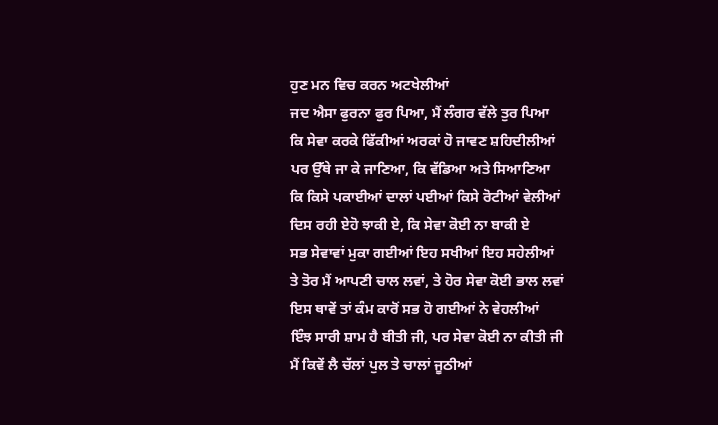ਹੁਣ ਮਨ ਵਿਚ ਕਰਨ ਅਟਖੇਲੀਆਂ
ਜਦ ਐਸਾ ਫੁਰਨਾ ਫੁਰ ਪਿਆ, ਮੈਂ ਲੰਗਰ ਵੱਲੇ ਤੁਰ ਪਿਆ
ਕਿ ਸੇਵਾ ਕਰਕੇ ਫਿੱਕੀਆਂ ਅਰਕਾਂ ਹੋ ਜਾਵਣ ਸ਼ਹਿਦੀਲੀਆਂ
ਪਰ ਉੱਥੇ ਜਾ ਕੇ ਜਾਣਿਆ, ਕਿ ਵੱਡਿਆ ਅਤੇ ਸਿਆਣਿਆ
ਕਿ ਕਿਸੇ ਪਕਾਈਆਂ ਦਾਲਾਂ ਪਈਆਂ ਕਿਸੇ ਰੋਟੀਆਂ ਵੇਲੀਆਂ
ਦਿਸ ਰਹੀ ਏਹੋ ਝਾਕੀ ਏ, ਕਿ ਸੇਵਾ ਕੋਈ ਨਾ ਬਾਕੀ ਏ
ਸਭ ਸੇਵਾਵਾਂ ਮੁਕਾ ਗਈਆਂ ਇਹ ਸਖੀਆਂ ਇਹ ਸਹੇਲੀਆਂ
ਤੇ ਤੋਰ ਮੈਂ ਆਪਣੀ ਚਾਲ ਲਵਾਂ, ਤੇ ਹੋਰ ਸੇਵਾ ਕੋਈ ਭਾਲ ਲਵਾਂ
ਇਸ ਥਾਵੇਂ ਤਾਂ ਕੰਮ ਕਾਰੋਂ ਸਭ ਹੋ ਗਈਆਂ ਨੇ ਵੇਹਲੀਆਂ
ਇੰਝ ਸਾਰੀ ਸ਼ਾਮ ਹੈ ਬੀਤੀ ਜੀ, ਪਰ ਸੇਵਾ ਕੋਈ ਨਾ ਕੀਤੀ ਜੀ
ਮੈਂ ਕਿਵੇਂ ਲੈ ਚੱਲਾਂ ਪੁਲ ਤੇ ਚਾਲਾਂ ਜੂਠੀਆਂ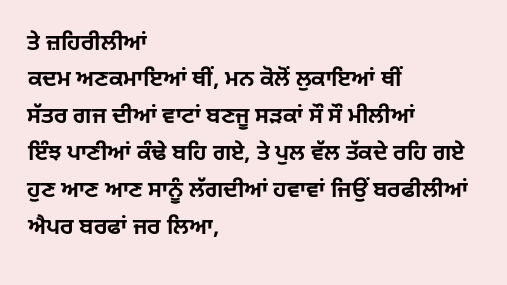ਤੇ ਜ਼ਹਿਰੀਲੀਆਂ
ਕਦਮ ਅਣਕਮਾਇਆਂ ਥੀਂ, ਮਨ ਕੋਲੋਂ ਲੁਕਾਇਆਂ ਥੀਂ
ਸੱਤਰ ਗਜ ਦੀਆਂ ਵਾਟਾਂ ਬਣਜੂ ਸੜਕਾਂ ਸੌ ਸੌ ਮੀਲੀਆਂ
ਇੰਝ ਪਾਣੀਆਂ ਕੰਢੇ ਬਹਿ ਗਏ, ਤੇ ਪੁਲ ਵੱਲ ਤੱਕਦੇ ਰਹਿ ਗਏ
ਹੁਣ ਆਣ ਆਣ ਸਾਨੂੰ ਲੱਗਦੀਆਂ ਹਵਾਵਾਂ ਜਿਉਂ ਬਰਫੀਲੀਆਂ
ਐਪਰ ਬਰਫਾਂ ਜਰ ਲਿਆ,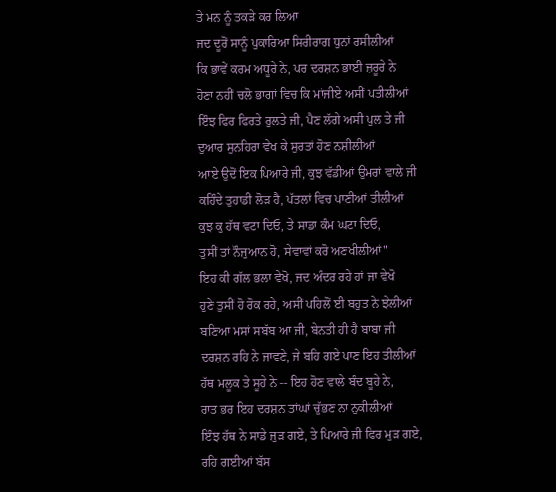ਤੇ ਮਨ ਨੂੰ ਤਕੜੇ ਕਰ ਲਿਆ
ਜਦ ਦੂਰੋਂ ਸਾਨੂੰ ਪੁਕਾਰਿਆ ਸਿਰੀਰਾਗ ਧੁਨਾਂ ਰਸੀਲੀਆਂ
ਕਿ ਭਾਵੇਂ ਕਰਮ ਅਧੂਰੇ ਨੇ, ਪਰ ਦਰਸ਼ਨ ਭਾਈ ਜ਼ਰੂਰੇ ਨੇ
ਹੋਣਾ ਨਹੀਂ ਚਲੋ ਭਾਗਾਂ ਵਿਚ ਕਿ ਮਾਂਜੀਏ ਅਸੀਂ ਪਤੀਲੀਆਂ
ਇੰਝ ਫਿਰ ਫਿਰਤੇ ਰੁਲਤੇ ਜੀ, ਪੈਣ ਲੱਗੇ ਅਸੀ ਪੁਲ ਤੇ ਜੀ
ਦੁਆਰ ਸੁਨਹਿਰਾ ਵੇਖ ਕੇ ਸੁਰਤਾਂ ਹੋਣ ਨਸ਼ੀਲੀਆਂ
ਆਏ ਉਦੋਂ ਇਕ ਪਿਆਰੇ ਜੀ, ਕੁਝ ਵੱਡੀਆਂ ਉਮਰਾਂ ਵਾਲੇ ਜੀ
ਕਹਿੰਦੇ ਤੁਹਾਡੀ ਲੋੜ ਹੈ, ਪੱਤਲਾਂ ਵਿਚ ਪਾਣੀਆਂ ਤੀਲੀਆਂ
ਕੁਝ ਕੁ ਹੱਥ ਵਟਾ ਦਿਓ, ਤੇ ਸਾਡਾ ਕੰਮ ਘਟਾ ਦਿਓ,
ਤੁਸੀਂ ਤਾਂ ਨੌਜੁਆਨ ਹੋ, ਸੇਵਾਵਾਂ ਕਰੋ ਅਣਖੀਲੀਆਂ"
ਇਹ ਕੀ ਗੱਲ ਭਲਾ ਵੇਖੋ, ਜਦ ਅੰਦਰ ਰਹੇ ਹਾਂ ਜਾ ਵੇਖੋ
ਹੁਣੇ ਤੁਸੀਂ ਹੋ ਰੋਕ ਰਹੇ, ਅਸੀਂ ਪਹਿਲੋਂ ਈ ਬਹੁਤ ਨੇ ਝੇਲੀਆਂ
ਬਣਿਆ ਮਸਾਂ ਸਬੱਬ ਆ ਜੀ, ਬੇਨਤੀ ਹੀ ਹੈ ਬਾਬਾ ਜੀ
ਦਰਸ਼ਨ ਰਹਿ ਨੇ ਜਾਵਣੇ, ਜੇ ਬਹਿ ਗਏ ਪਾਣ ਇਹ ਤੀਲੀਆਂ
ਹੱਥ ਮਲੂਕ ਤੇ ਸੂਹੇ ਨੇ -- ਇਹ ਹੋਣ ਵਾਲੇ ਬੰਦ ਬੂਹੇ ਨੇ,
ਰਾਤ ਭਰ ਇਹ ਦਰਸ਼ਨ ਤਾਂਘਾਂ ਚੁੱਭਣ ਨਾ ਨੁਕੀਲੀਆਂ
ਇੰਝ ਹੱਥ ਨੇ ਸਾਡੇ ਜੁੜ ਗਏ, ਤੇ ਪਿਆਰੇ ਜੀ ਫਿਰ ਮੁੜ ਗਏ,
ਰਹਿ ਗਈਆਂ ਬੱਸ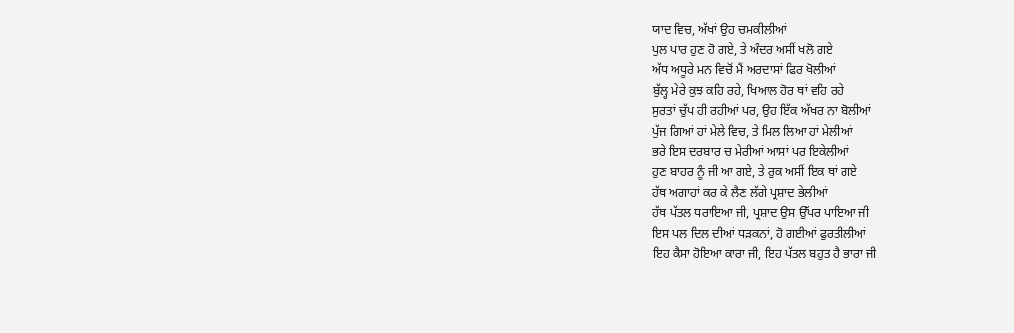ਯਾਦ ਵਿਚ, ਅੱਖਾਂ ਉਹ ਚਮਕੀਲੀਆਂ
ਪੁਲ ਪਾਰ ਹੁਣ ਹੋ ਗਏ, ਤੇ ਅੰਦਰ ਅਸੀਂ ਖਲੋ ਗਏ
ਅੱਧ ਅਧੂਰੇ ਮਨ ਵਿਚੋਂ ਮੈਂ ਅਰਦਾਸਾਂ ਫਿਰ ਖੋਲੀਆਂ
ਬੁੱਲ੍ਹ ਮੇਰੇ ਕੁਝ ਕਹਿ ਰਹੇ, ਖਿਆਲ ਹੋਰ ਥਾਂ ਵਹਿ ਰਹੇ
ਸੁਰਤਾਂ ਚੁੱਪ ਹੀ ਰਹੀਆਂ ਪਰ, ਉਹ ਇੱਕ ਅੱਖਰ ਨਾ ਬੋਲੀਆਂ
ਪੁੱਜ ਗਿਆਂ ਹਾਂ ਮੇਲੇ ਵਿਚ, ਤੇ ਮਿਲ ਲਿਆ ਹਾਂ ਮੇਲੀਆਂ
ਭਰੇ ਇਸ ਦਰਬਾਰ ਚ ਮੇਰੀਆਂ ਆਸਾਂ ਪਰ ਇਕੇਲੀਆਂ
ਹੁਣ ਬਾਹਰ ਨੂੰ ਜੀ ਆ ਗਏ, ਤੇ ਰੁਕ ਅਸੀਂ ਇਕ ਥਾਂ ਗਏ
ਹੱਥ ਅਗਾਹਾਂ ਕਰ ਕੇ ਲੈਣ ਲੱਗੇ ਪ੍ਰਸ਼ਾਦ ਭੇਲੀਆਂ
ਹੱਥ ਪੱਤਲ ਧਰਾਇਆ ਜੀ, ਪ੍ਰਸ਼ਾਦ ਉਸ ਉੱਪਰ ਪਾਇਆ ਜੀ
ਇਸ ਪਲ ਦਿਲ ਦੀਆਂ ਧੜਕਨਾਂ, ਹੋ ਗਈਆਂ ਫੁਰਤੀਲੀਆਂ
ਇਹ ਕੈਸਾ ਹੋਇਆ ਕਾਰਾ ਜੀ, ਇਹ ਪੱਤਲ ਬਹੁਤ ਹੈ ਭਾਰਾ ਜੀ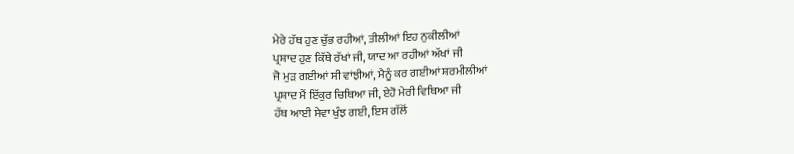ਮੇਰੇ ਹੱਥ ਹੁਣ ਚੁੱਭ ਰਹੀਆਂ, ਤੀਲੀਆਂ ਇਹ ਨੁਕੀਲੀਆਂ
ਪ੍ਰਸ਼ਾਦ ਹੁਣ ਕਿੱਥੇ ਰੱਖਾਂ ਜੀ, ਯਾਦ ਆ ਰਹੀਆਂ ਅੱਖਾਂ ਜੀ
ਜੋ ਮੁੜ ਗਈਆਂ ਸੀ ਵਾਂਝੀਆਂ, ਮੈਨੂੰ ਕਰ ਗਈਆਂ ਸ਼ਰਮੀਲੀਆਂ
ਪ੍ਰਸ਼ਾਦ ਮੈਂ ਇੱਕੁਰ ਚਿਥਿਆ ਜੀ, ਏਹੋ ਮੇਰੀ ਵਿਥਿਆ ਜੀ
ਹੱਥ ਆਈ ਸੇਵਾ ਖੁੰਝ ਗਈ, ਇਸ ਗੱਲੋਂ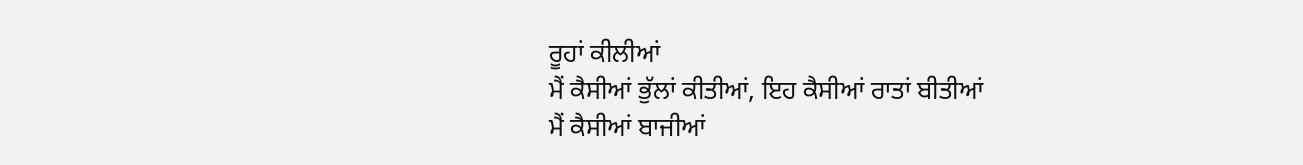ਰੂਹਾਂ ਕੀਲੀਆਂ
ਮੈਂ ਕੈਸੀਆਂ ਭੁੱਲਾਂ ਕੀਤੀਆਂ, ਇਹ ਕੈਸੀਆਂ ਰਾਤਾਂ ਬੀਤੀਆਂ
ਮੈਂ ਕੈਸੀਆਂ ਬਾਜੀਆਂ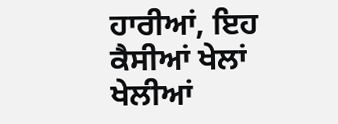ਹਾਰੀਆਂ, ਇਹ ਕੈਸੀਆਂ ਖੇਲਾਂ ਖੇਲੀਆਂ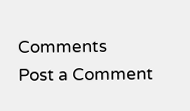Comments
Post a Comment